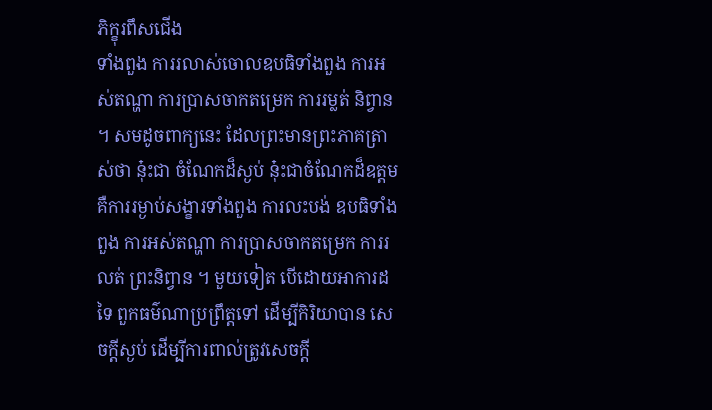ភិក្ខុរពឹសជើង
ទាំងពួង ការរលាស់ចោលឧបធិទាំងពួង ការអស់តណ្ហា ការប្រាសចាកតម្រេក ការរម្លត់ និព្វាន ។ សមដូចពាក្យនេះ ដែលព្រះមានព្រះភាគត្រាស់ថា នុ៎ះជា ចំណែកដ៏ស្ងប់ នុ៎ះជាចំណែកដ៏ឧត្តម គឺការរម្ងាប់សង្ខារទាំងពួង ការលះបង់ ឧបធិទាំងពួង ការអស់តណ្ហា ការប្រាសចាកតម្រេក ការរលត់ ព្រះនិព្វាន ។ មួយទៀត បើដោយអាការដទៃ ពួកធម៌ណាប្រព្រឹត្តទៅ ដើម្បីកិរិយាបាន សេចក្តីស្ងប់ ដើម្បីការពាល់ត្រូវសេចក្តី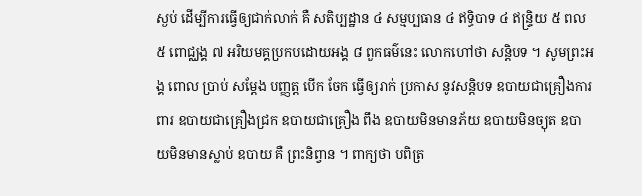ស្ងប់ ដើម្បីការធ្វើឲ្យជាក់លាក់ គឺ សតិប្បដ្ឋាន ៤ សម្មប្បធាន ៤ ឥទ្ធិបាទ ៤ ឥន្ទ្រិយ ៥ ពល ៥ ពោជ្ឈង្គ ៧ អរិយមគ្គប្រកបដោយអង្គ ៨ ពួកធម៌នេះ លោកហៅថា សន្តិបទ ។ សូមព្រះអង្គ ពោល ប្រាប់ សម្តែង បញ្ញត្ត បើក ចែក ធ្វើឲ្យរាក់ ប្រកាស នូវសន្តិបទ ឧបាយជាគ្រឿងការពារ ឧបាយជាគ្រឿងជ្រក ឧបាយជាគ្រឿង ពឹង ឧបាយមិនមានភ័យ ឧបាយមិនច្យុត ឧបាយមិនមានស្លាប់ ឧបាយ គឺ ព្រះនិព្វាន ។ ពាក្យថា បពិត្រ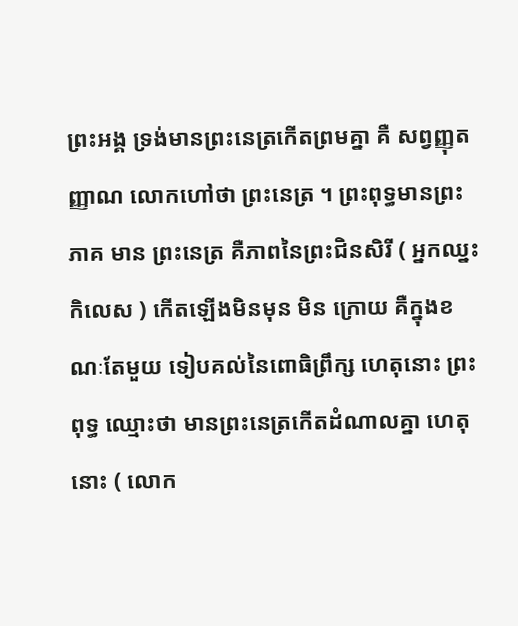ព្រះអង្គ ទ្រង់មានព្រះនេត្រកើតព្រមគ្នា គឺ សព្វញ្ញុតញ្ញាណ លោកហៅថា ព្រះនេត្រ ។ ព្រះពុទ្ធមានព្រះភាគ មាន ព្រះនេត្រ គឺភាពនៃព្រះជិនសិរី ( អ្នកឈ្នះកិលេស ) កើតឡើងមិនមុន មិន ក្រោយ គឺក្នុងខណៈតែមួយ ទៀបគល់នៃពោធិព្រឹក្ស ហេតុនោះ ព្រះពុទ្ធ ឈ្មោះថា មានព្រះនេត្រកើតដំណាលគ្នា ហេតុនោះ ( លោក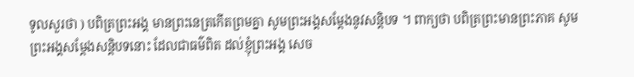ទូលសួរថា ) បពិត្រព្រះអង្គ មានព្រះនេត្រកើតព្រមគ្នា សូមព្រះអង្គសម្តែងនូវសន្តិបទ ។ ពាក្យថា បពិត្រព្រះមានព្រះភាគ សូមព្រះអង្គសម្តែងសន្តិបទនោះ ដែលជាធម៌ពិត ដល់ខ្ញុំព្រះអង្គ សេច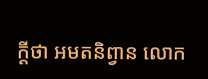ក្តីថា អមតនិព្វាន លោក